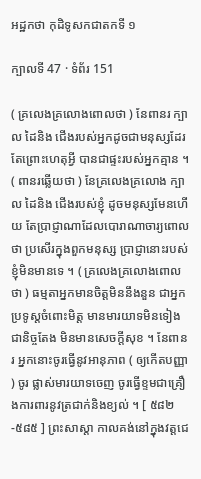អដ្ឋកថា កុដិទូសកជាតកទី ១

ក្បាលទី 47 · ទំព័រ 151

( គ្រលេងគ្រលោងពោលថា ) នែពានរ ក្បាល ដៃនិង ជើងរបស់អ្នកដូចជាមនុស្សដែរ តែព្រោះហេតុអ្វី បានជាផ្ទះរបស់អ្នកគ្មាន ។ ( ពានរឆ្លើយថា ) នែគ្រលេងគ្រលោង ក្បាល ដៃនិង ជើងរបស់ខ្ញុំ ដូចមនុស្សមែនហើយ តែប្រាជ្ញាណាដែលបោរាណាចារ្យពោល ថា ប្រសើរក្នុងពួកមនុស្ស ប្រាជ្ញានោះរបស់ខ្ញុំមិនមានទេ ។ ( គ្រលេងគ្រលោងពោលថា ) ធម្មតាអ្នកមានចិត្តមិននឹងនួន ជាអ្នកប្រទូស្តចំពោះមិត្ត មានមារយាទមិនទៀងជានិច្ចតែង មិនមានសេចក្តីសុខ ។ នែពានរ អ្នកនោះចូរធ្វើនូវអានុភាព ( ឲ្យកើតបញ្ញា ) ចូរ ផ្លាស់មារយាទចេញ ចូរធ្វើខ្ទមជាគ្រឿងការពារនូវត្រជាក់និងខ្យល់ ។ [ ៥៨២-៥៨៥ ] ព្រះសាស្តា កាលគង់នៅក្នុងវត្តជេ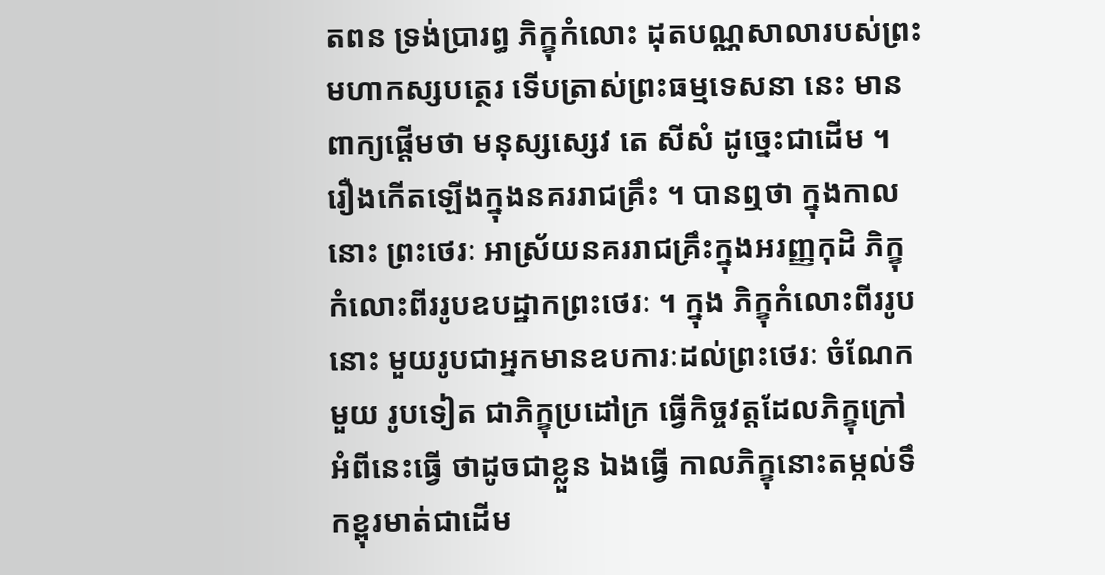តពន ទ្រង់ប្រារព្ធ ភិក្ខុកំលោះ ដុតបណ្ណសាលារបស់ព្រះមហាកស្សបត្ថេរ ទើបត្រាស់ព្រះធម្មទេសនា នេះ មានពាក្យផ្តើមថា មនុស្សស្សេវ តេ សីសំ ដូច្នេះជាដើម ។ រឿងកើតឡើងក្នុងនគររាជគ្រឹះ ។ បានឮថា ក្នុងកាលនោះ ព្រះថេរៈ អាស្រ័យនគររាជគ្រឹះក្នុងអរញ្ញកុដិ ភិក្ខុកំលោះពីររូបឧបដ្ឋាកព្រះថេរៈ ។ ក្នុង ភិក្ខុកំលោះពីររូបនោះ មួយរូបជាអ្នកមានឧបការៈដល់ព្រះថេរៈ ចំណែកមួយ រូបទៀត ជាភិក្ខុប្រដៅក្រ ធ្វើកិច្ចវត្តដែលភិក្ខុក្រៅអំពីនេះធ្វើ ថាដូចជាខ្លួន ឯងធ្វើ កាលភិក្ខុនោះតម្កល់ទឹកខ្ពុរមាត់ជាដើម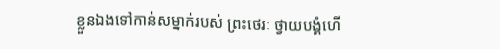ខ្លួនឯងទៅកាន់សម្នាក់របស់ ព្រះថេរៈ ថ្វាយបង្គំហើ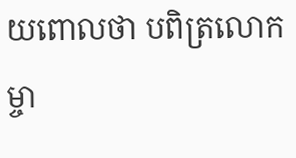យពោលថា បពិត្រលោកម្ចា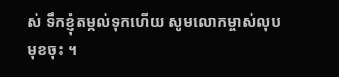ស់ ទឹកខ្ញុំតម្កល់ទុកហើយ សូមលោកម្ចាស់លុបមុខចុះ ។